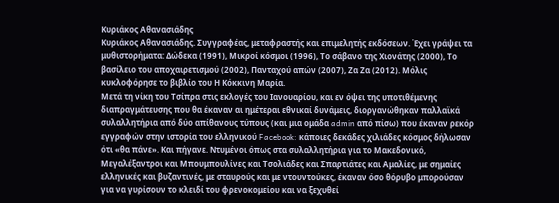Κυριάκος Αθανασιάδης
Κυριάκος Αθανασιάδης. Συγγραφέας, μεταφραστής και επιμελητής εκδόσεων. Έχει γράψει τα μυθιστορήματα: Δώδεκα (1991), Μικροί κόσμοι (1996), Το σάβανο της Χιονάτης (2000), Το βασίλειο του αποχαιρετισμού (2002), Πανταχού απών (2007), Ζα Ζα (2012). Μόλις κυκλοφόρησε το βιβλίο του Η Κόκκινη Μαρία.
Μετά τη νίκη του Τσίπρα στις εκλογές του Ιανουαρίου, και εν όψει της υποτιθέμενης διαπραγμάτευσης που θα έκαναν αι ημέτεραι εθνικαί δυνάμεις, διοργανώθηκαν παλλαϊκά συλαλλητήρια από δύο απίθανους τύπους (και μια ομάδα admin από πίσω) που έκαναν ρεκόρ εγγραφών στην ιστορία του ελληνικού Facebook: κάποιες δεκάδες χιλιάδες κόσμος δήλωσαν ότι «θα πάνε». Και πήγανε. Ντυμένοι όπως στα συλαλλητήρια για το Μακεδονικό, Μεγαλέξαντροι και Μπουμπουλίνες και Τσολιάδες και Σπαρτιάτες και Αμαλίες, με σημαίες ελληνικές και βυζαντινές, με σταυρούς και με ντουντούκες, έκαναν όσο θόρυβο μπορούσαν για να γυρίσουν το κλειδί του φρενοκομείου και να ξεχυθεί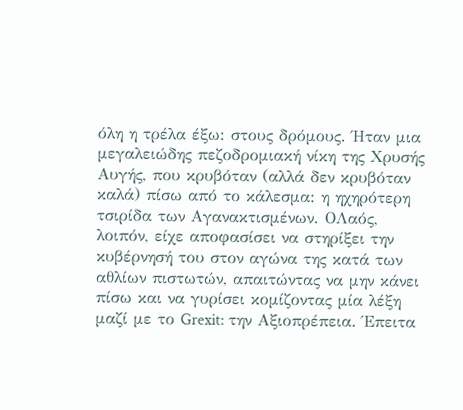όλη η τρέλα έξω: στους δρόμους. Ήταν μια μεγαλειώδης πεζοδρομιακή νίκη της Χρυσής Αυγής, που κρυβόταν (αλλά δεν κρυβόταν καλά) πίσω από το κάλεσμα: η ηχηρότερη τσιρίδα των Αγανακτισμένων. OΛαός, λοιπόν, είχε αποφασίσει να στηρίξει την κυβέρνησή του στον αγώνα της κατά των αθλίων πιστωτών, απαιτώντας να μην κάνει πίσω και να γυρίσει κομίζοντας μία λέξη μαζί με το Grexit: την Αξιοπρέπεια. Έπειτα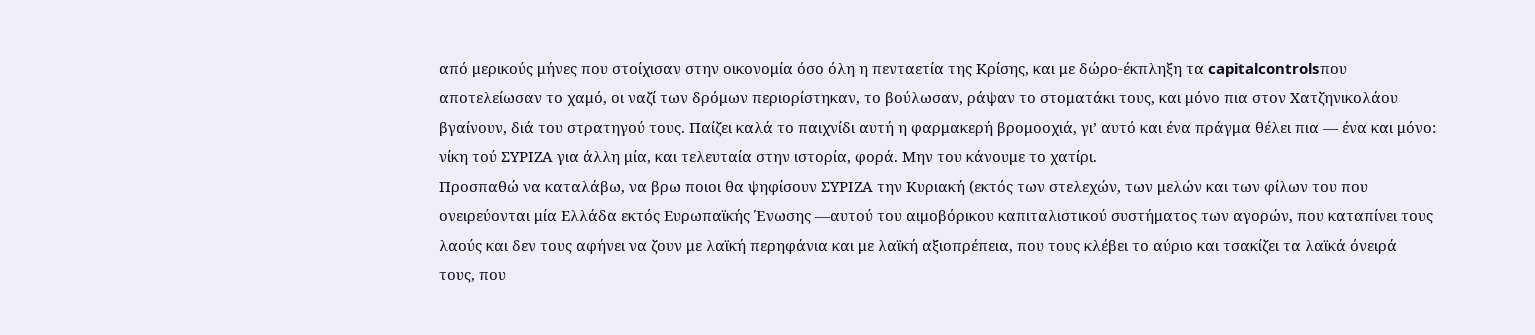από μερικούς μήνες που στοίχισαν στην οικονομία όσο όλη η πενταετία της Κρίσης, και με δώρο-έκπληξη τα capitalcontrolsπου αποτελείωσαν το χαμό, οι ναζί των δρόμων περιορίστηκαν, το βούλωσαν, ράψαν το στοματάκι τους, και μόνο πια στον Χατζηνικολάου βγαίνουν, διά του στρατηγού τους. Παίζει καλά το παιχνίδι αυτή η φαρμακερή βρομοοχιά, γι’ αυτό και ένα πράγμα θέλει πια — ένα και μόνο: νίκη τού ΣΥΡΙΖΑ για άλλη μία, και τελευταία στην ιστορία, φορά. Μην του κάνουμε το χατίρι.
Προσπαθώ να καταλάβω, να βρω ποιοι θα ψηφίσουν ΣΥΡΙΖΑ την Κυριακή (εκτός των στελεχών, των μελών και των φίλων του που ονειρεύονται μία Ελλάδα εκτός Ευρωπαϊκής Ένωσης —αυτού του αιμοβόρικου καπιταλιστικού συστήματος των αγορών, που καταπίνει τους λαούς και δεν τους αφήνει να ζουν με λαϊκή περηφάνια και με λαϊκή αξιοπρέπεια, που τους κλέβει το αύριο και τσακίζει τα λαϊκά όνειρά τους, που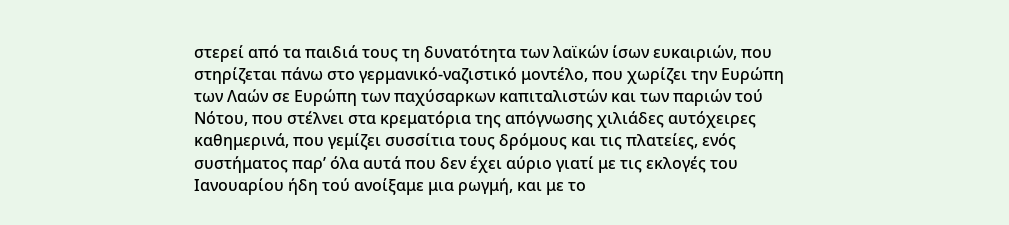στερεί από τα παιδιά τους τη δυνατότητα των λαϊκών ίσων ευκαιριών, που στηρίζεται πάνω στο γερμανικό-ναζιστικό μοντέλο, που χωρίζει την Ευρώπη των Λαών σε Ευρώπη των παχύσαρκων καπιταλιστών και των παριών τού Νότου, που στέλνει στα κρεματόρια της απόγνωσης χιλιάδες αυτόχειρες καθημερινά, που γεμίζει συσσίτια τους δρόμους και τις πλατείες, ενός συστήματος παρ’ όλα αυτά που δεν έχει αύριο γιατί με τις εκλογές του Ιανουαρίου ήδη τού ανοίξαμε μια ρωγμή, και με το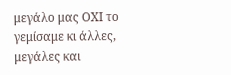μεγάλο μας ΟΧΙ το γεμίσαμε κι άλλες, μεγάλες και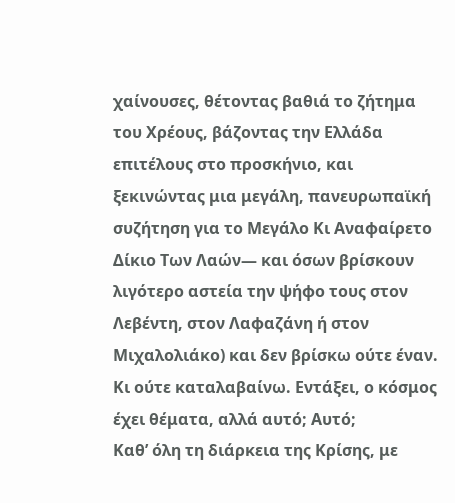χαίνουσες, θέτοντας βαθιά το ζήτημα του Χρέους, βάζοντας την Ελλάδα επιτέλους στο προσκήνιο, και ξεκινώντας μια μεγάλη, πανευρωπαϊκή συζήτηση για το Μεγάλο Κι Αναφαίρετο Δίκιο Των Λαών— και όσων βρίσκουν λιγότερο αστεία την ψήφο τους στον Λεβέντη, στον Λαφαζάνη ή στον Μιχαλολιάκο) και δεν βρίσκω ούτε έναν. Κι ούτε καταλαβαίνω. Εντάξει, ο κόσμος έχει θέματα, αλλά αυτό; Αυτό;
Καθ’ όλη τη διάρκεια της Κρίσης, με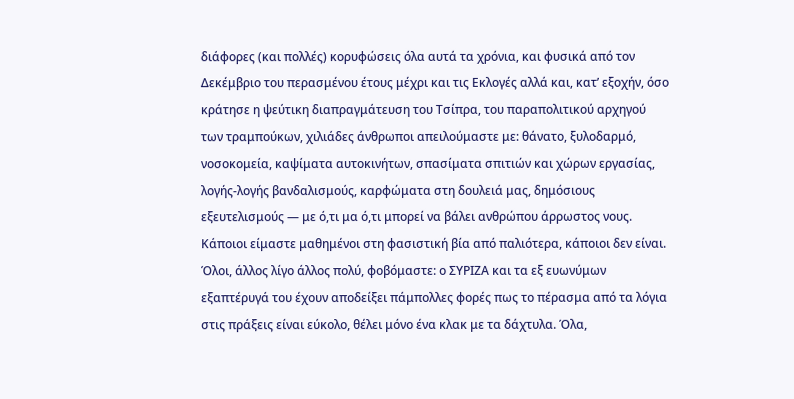διάφορες (και πολλές) κορυφώσεις όλα αυτά τα χρόνια, και φυσικά από τον Δεκέμβριο του περασμένου έτους μέχρι και τις Εκλογές αλλά και, κατ’ εξοχήν, όσο κράτησε η ψεύτικη διαπραγμάτευση του Τσίπρα, του παραπολιτικού αρχηγού των τραμπούκων, χιλιάδες άνθρωποι απειλούμαστε με: θάνατο, ξυλοδαρμό, νοσοκομεία, καψίματα αυτοκινήτων, σπασίματα σπιτιών και χώρων εργασίας, λογής-λογής βανδαλισμούς, καρφώματα στη δουλειά μας, δημόσιους εξευτελισμούς — με ό,τι μα ό,τι μπορεί να βάλει ανθρώπου άρρωστος νους. Κάποιοι είμαστε μαθημένοι στη φασιστική βία από παλιότερα, κάποιοι δεν είναι. Όλοι, άλλος λίγο άλλος πολύ, φοβόμαστε: ο ΣΥΡΙΖΑ και τα εξ ευωνύμων εξαπτέρυγά του έχουν αποδείξει πάμπολλες φορές πως το πέρασμα από τα λόγια στις πράξεις είναι εύκολο, θέλει μόνο ένα κλακ με τα δάχτυλα. Όλα,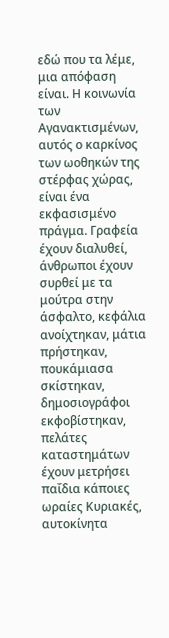εδώ που τα λέμε, μια απόφαση είναι. Η κοινωνία των Αγανακτισμένων, αυτός ο καρκίνος των ωοθηκών της στέρφας χώρας, είναι ένα εκφασισμένο πράγμα. Γραφεία έχουν διαλυθεί, άνθρωποι έχουν συρθεί με τα μούτρα στην άσφαλτο, κεφάλια ανοίχτηκαν, μάτια πρήστηκαν, πουκάμιασα σκίστηκαν, δημοσιογράφοι εκφοβίστηκαν, πελάτες καταστημάτων έχουν μετρήσει παΐδια κάποιες ωραίες Κυριακές, αυτοκίνητα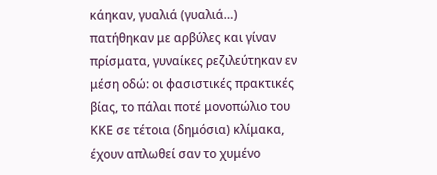κάηκαν, γυαλιά (γυαλιά…) πατήθηκαν με αρβύλες και γίναν πρίσματα, γυναίκες ρεζιλεύτηκαν εν μέση οδώ: οι φασιστικές πρακτικές βίας, το πάλαι ποτέ μονοπώλιο του ΚΚΕ σε τέτοια (δημόσια) κλίμακα, έχουν απλωθεί σαν το χυμένο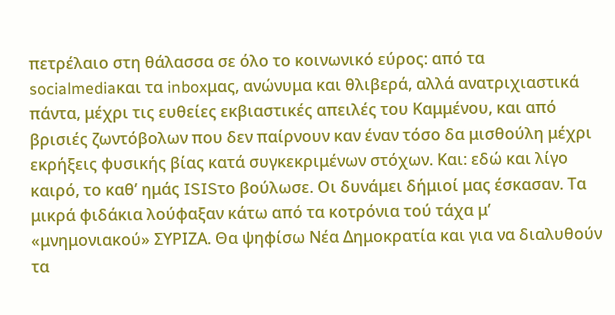πετρέλαιο στη θάλασσα σε όλο το κοινωνικό εύρος: από τα socialmediaκαι τα inboxμας, ανώνυμα και θλιβερά, αλλά ανατριχιαστικά πάντα, μέχρι τις ευθείες εκβιαστικές απειλές του Καμμένου, και από βρισιές ζωντόβολων που δεν παίρνουν καν έναν τόσο δα μισθούλη μέχρι εκρήξεις φυσικής βίας κατά συγκεκριμένων στόχων. Και: εδώ και λίγο καιρό, το καθ’ ημάς ISISτο βούλωσε. Οι δυνάμει δήμιοί μας έσκασαν. Τα μικρά φιδάκια λούφαξαν κάτω από τα κοτρόνια τού τάχα μ’ «μνημονιακού» ΣΥΡΙΖΑ. Θα ψηφίσω Νέα Δημοκρατία και για να διαλυθούν τα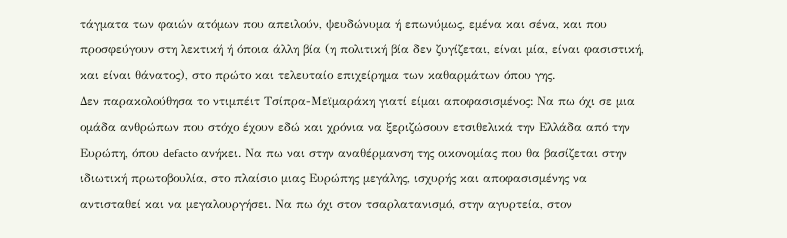τάγματα των φαιών ατόμων που απειλούν, ψευδώνυμα ή επωνύμως, εμένα και σένα, και που προσφεύγουν στη λεκτική ή όποια άλλη βία (η πολιτική βία δεν ζυγίζεται, είναι μία, είναι φασιστική, και είναι θάνατος), στο πρώτο και τελευταίο επιχείρημα των καθαρμάτων όπου γης.
Δεν παρακολούθησα το ντιμπέιτ Τσίπρα-Μεϊμαράκη γιατί είμαι αποφασισμένος: Να πω όχι σε μια ομάδα ανθρώπων που στόχο έχουν εδώ και χρόνια να ξεριζώσουν ετσιθελικά την Ελλάδα από την Ευρώπη, όπου defacto ανήκει. Να πω ναι στην αναθέρμανση της οικονομίας που θα βασίζεται στην ιδιωτική πρωτοβουλία, στο πλαίσιο μιας Ευρώπης μεγάλης, ισχυρής και αποφασισμένης να αντισταθεί και να μεγαλουργήσει. Να πω όχι στον τσαρλατανισμό, στην αγυρτεία, στον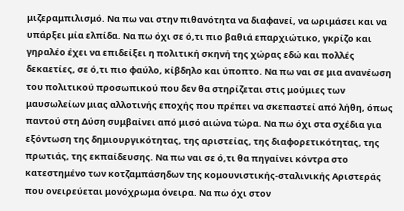μιζεραμπιλισμό. Να πω ναι στην πιθανότητα να διαφανεί, να ωριμάσει και να υπάρξει μία ελπίδα. Να πω όχι σε ό,τι πιο βαθιά επαρχιώτικο, γκρίζο και γηραλέο έχει να επιδείξει η πολιτική σκηνή της χώρας εδώ και πολλές δεκαετίες, σε ό,τι πιο φαύλο, κίβδηλο και ύποπτο. Να πω ναι σε μια ανανέωση του πολιτικού προσωπικού που δεν θα στηρίζεται στις μούμιες των μαυσωλείων μιας αλλοτινής εποχής που πρέπει να σκεπαστεί από λήθη, όπως παντού στη Δύση συμβαίνει από μισό αιώνα τώρα. Να πω όχι στα σχέδια για εξόντωση της δημιουργικότητας, της αριστείας, της διαφορετικότητας, της πρωτιάς, της εκπαίδευσης. Να πω ναι σε ό,τι θα πηγαίνει κόντρα στο κατεστημένο των κοτζαμπάσηδων της κομουνιστικής-σταλινικής Αριστεράς που ονειρεύεται μονόχρωμα όνειρα. Να πω όχι στον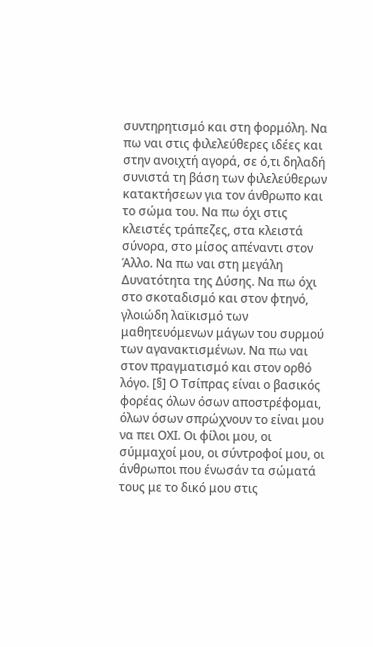συντηρητισμό και στη φορμόλη. Να πω ναι στις φιλελεύθερες ιδέες και στην ανοιχτή αγορά, σε ό,τι δηλαδή συνιστά τη βάση των φιλελεύθερων κατακτήσεων για τον άνθρωπο και το σώμα του. Να πω όχι στις κλειστές τράπεζες, στα κλειστά σύνορα, στο μίσος απέναντι στον Άλλο. Να πω ναι στη μεγάλη Δυνατότητα της Δύσης. Να πω όχι στο σκοταδισμό και στον φτηνό, γλοιώδη λαϊκισμό των μαθητευόμενων μάγων του συρμού των αγανακτισμένων. Να πω ναι στον πραγματισμό και στον ορθό λόγο. [§] Ο Τσίπρας είναι ο βασικός φορέας όλων όσων αποστρέφομαι, όλων όσων σπρώχνουν το είναι μου να πει ΟΧΙ. Οι φίλοι μου, οι σύμμαχοί μου, οι σύντροφοί μου, οι άνθρωποι που ένωσάν τα σώματά τους με το δικό μου στις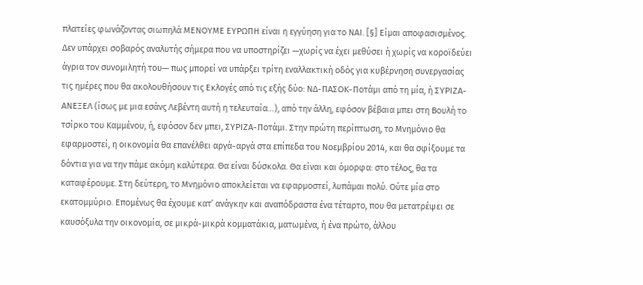πλατείες φωνάζοντας σιωπηλά ΜΕΝΟΥΜΕ ΕΥΡΩΠΗ είναι η εγγύηση για το ΝΑΙ. [§] Είμαι αποφασισμένος.
Δεν υπάρχει σοβαρός αναλυτής σήμερα που να υποστηρίζει —χωρίς να έχει μεθύσει ή χωρίς να κοροϊδεύει άγρια τον συνομιλητή του— πως μπορεί να υπάρξει τρίτη εναλλακτική οδός για κυβέρνηση συνεργασίας τις ημέρες που θα ακολουθήσουν τις Εκλογές από τις εξής δύο: ΝΔ-ΠΑΣΟΚ-Ποτάμι από τη μία, ή ΣΥΡΙΖΑ-ΑΝΕΞΕΛ (ίσως με μια εσάνς Λεβέντη αυτή η τελευταία…), από την άλλη, εφόσον βέβαια μπει στη Βουλή το τσίρκο του Καμμένου, ή, εφόσον δεν μπει, ΣΥΡΙΖΑ-Ποτάμι. Στην πρώτη περίπτωση, το Μνημόνιο θα εφαρμοστεί, η οικονομία θα επανέλθει αργά-αργά στα επίπεδα του Νοεμβρίου 2014, και θα σφίξουμε τα δόντια για να την πάμε ακόμη καλύτερα. Θα είναι δύσκολα. Θα είναι και όμορφα: στο τέλος, θα τα καταφέρουμε. Στη δεύτερη, το Μνημόνιο αποκλείεται να εφαρμοστεί, λυπάμαι πολύ. Ούτε μία στο εκατομμύριο. Επομένως θα έχουμε κατ’ ανάγκην και αναπόδραστα ένα τέταρτο, που θα μετατρέψει σε καυσόξυλα την οικονομία, σε μικρά-μικρά κομματάκια, ματωμένα, ή ένα πρώτο, άλλου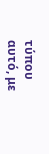τύπου αυτό, με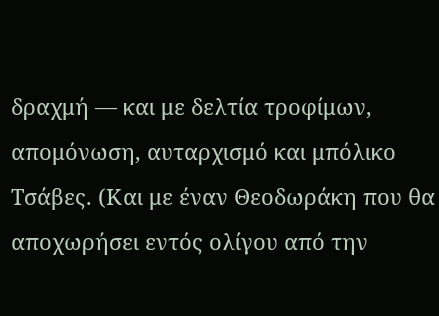δραχμή — και με δελτία τροφίμων, απομόνωση, αυταρχισμό και μπόλικο Τσάβες. (Και με έναν Θεοδωράκη που θα αποχωρήσει εντός ολίγου από την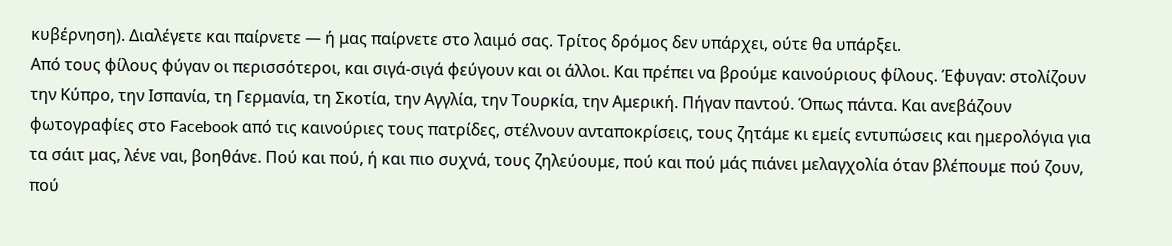κυβέρνηση). Διαλέγετε και παίρνετε — ή μας παίρνετε στο λαιμό σας. Τρίτος δρόμος δεν υπάρχει, ούτε θα υπάρξει.
Από τους φίλους φύγαν οι περισσότεροι, και σιγά-σιγά φεύγουν και οι άλλοι. Και πρέπει να βρούμε καινούριους φίλους. Έφυγαν: στολίζουν την Κύπρο, την Ισπανία, τη Γερμανία, τη Σκοτία, την Αγγλία, την Τουρκία, την Αμερική. Πήγαν παντού. Όπως πάντα. Και ανεβάζουν φωτογραφίες στο Facebook από τις καινούριες τους πατρίδες, στέλνουν ανταποκρίσεις, τους ζητάμε κι εμείς εντυπώσεις και ημερολόγια για τα σάιτ μας, λένε ναι, βοηθάνε. Πού και πού, ή και πιο συχνά, τους ζηλεύουμε, πού και πού μάς πιάνει μελαγχολία όταν βλέπουμε πού ζουν, πού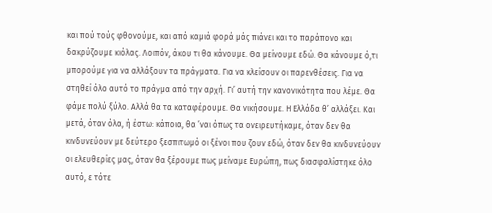και πού τούς φθονούμε, και από καμιά φορά μάς πιάνει και το παράπονο και δακρύζουμε κιόλας. Λοιπόν, άκου τι θα κάνουμε. Θα μείνουμε εδώ. Θα κάνουμε ό,τι μπορούμε για να αλλάξουν τα πράγματα. Για να κλείσουν οι παρενθέσεις. Για να στηθεί όλο αυτό το πράγμα από την αρχή. Γι’ αυτή την κανονικότητα που λέμε. Θα φάμε πολύ ξύλο. Αλλά θα τα καταφέρουμε. Θα νικήσουμε. Η Ελλάδα θ’ αλλάξει. Και μετά, όταν όλα, ή έστω: κάποια, θα ’ναι όπως τα ονειρευτήκαμε, όταν δεν θα κινδυνεύουν με δεύτερο ξεσπιτωμό οι ξένοι που ζουν εδώ, όταν δεν θα κινδυνεύουν οι ελευθερίες μας, όταν θα ξέρουμε πως μείναμε Ευρώπη, πως διασφαλίστηκε όλο αυτό, ε τότε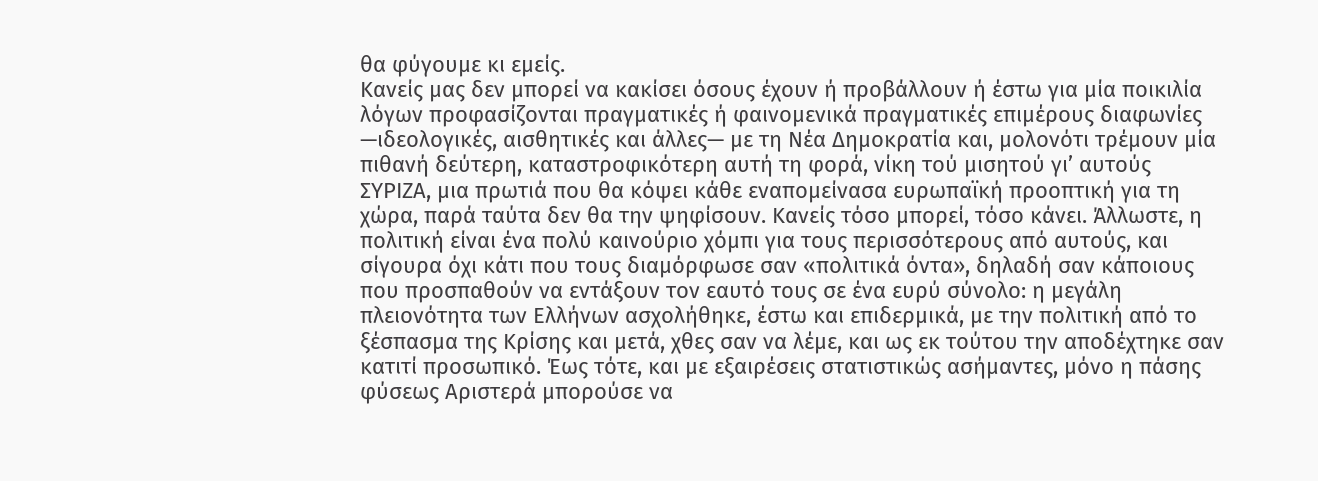θα φύγουμε κι εμείς.
Κανείς μας δεν μπορεί να κακίσει όσους έχουν ή προβάλλουν ή έστω για μία ποικιλία λόγων προφασίζονται πραγματικές ή φαινομενικά πραγματικές επιμέρους διαφωνίες —ιδεολογικές, αισθητικές και άλλες— με τη Νέα Δημοκρατία και, μολονότι τρέμουν μία πιθανή δεύτερη, καταστροφικότερη αυτή τη φορά, νίκη τού μισητού γι’ αυτούς ΣΥΡΙΖΑ, μια πρωτιά που θα κόψει κάθε εναπομείνασα ευρωπαϊκή προοπτική για τη χώρα, παρά ταύτα δεν θα την ψηφίσουν. Κανείς τόσο μπορεί, τόσο κάνει. Άλλωστε, η πολιτική είναι ένα πολύ καινούριο χόμπι για τους περισσότερους από αυτούς, και σίγουρα όχι κάτι που τους διαμόρφωσε σαν «πολιτικά όντα», δηλαδή σαν κάποιους που προσπαθούν να εντάξουν τον εαυτό τους σε ένα ευρύ σύνολο: η μεγάλη πλειονότητα των Ελλήνων ασχολήθηκε, έστω και επιδερμικά, με την πολιτική από το ξέσπασμα της Κρίσης και μετά, χθες σαν να λέμε, και ως εκ τούτου την αποδέχτηκε σαν κατιτί προσωπικό. Έως τότε, και με εξαιρέσεις στατιστικώς ασήμαντες, μόνο η πάσης φύσεως Αριστερά μπορούσε να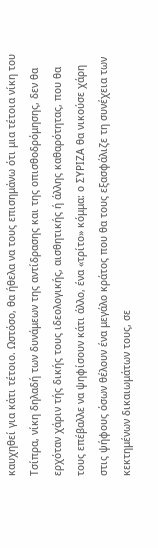καυχηθεί για κάτι τέτοιο. Ωστόσο, θα ήθελα να τους επισημάνω ότι μια τέτοια νίκη του Τσίπρα, νίκη δηλαδή των δυνάμεων της αντίδρασης και της οπισθοδρόμησης, δεν θα ερχόταν χάριν τής δικής τους ιδεολογικής, αισθητικής ή άλλης καθαρότητας, που θα τους επέβαλλε να ψηφίσουν κάτι άλλο, ένα «τρίτο» κόμμα: ο ΣΥΡΙΖΑ θα νικούσε χάρη στις ψήφους όσων θέλουν ένα μεγάλο κράτος που θα τους εξασφάλιζε τη συνέχεια των κεκτημένων δικαιωμάτων τους, σε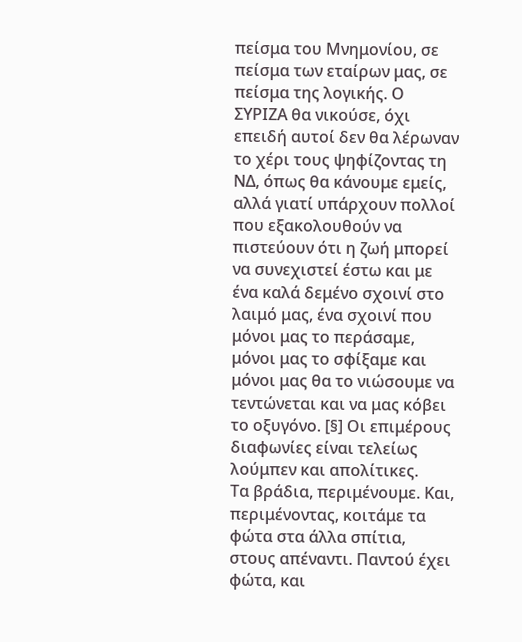πείσμα του Μνημονίου, σε πείσμα των εταίρων μας, σε πείσμα της λογικής. Ο ΣΥΡΙΖΑ θα νικούσε, όχι επειδή αυτοί δεν θα λέρωναν το χέρι τους ψηφίζοντας τη ΝΔ, όπως θα κάνουμε εμείς, αλλά γιατί υπάρχουν πολλοί που εξακολουθούν να πιστεύουν ότι η ζωή μπορεί να συνεχιστεί έστω και με ένα καλά δεμένο σχοινί στο λαιμό μας, ένα σχοινί που μόνοι μας το περάσαμε, μόνοι μας το σφίξαμε και μόνοι μας θα το νιώσουμε να τεντώνεται και να μας κόβει το οξυγόνο. [§] Οι επιμέρους διαφωνίες είναι τελείως λούμπεν και απολίτικες.
Τα βράδια, περιμένουμε. Και, περιμένοντας, κοιτάμε τα φώτα στα άλλα σπίτια, στους απέναντι. Παντού έχει φώτα, και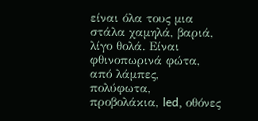είναι όλα τους μια στάλα χαμηλά, βαριά, λίγο θολά. Είναι φθινοπωρινά φώτα, από λάμπες, πολύφωτα, προβολάκια, led, οθόνες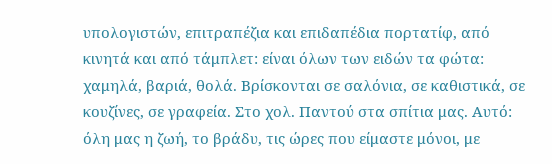υπολογιστών, επιτραπέζια και επιδαπέδια πορτατίφ, από κινητά και από τάμπλετ: είναι όλων των ειδών τα φώτα: χαμηλά, βαριά, θολά. Βρίσκονται σε σαλόνια, σε καθιστικά, σε κουζίνες, σε γραφεία. Στο χολ. Παντού στα σπίτια μας. Αυτό: όλη μας η ζωή, το βράδυ, τις ώρες που είμαστε μόνοι, με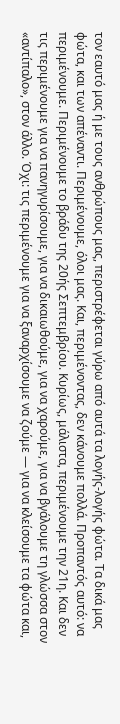τον εαυτό μας ή με τους ανθρώπους μας, περιστρέφεται γύρω από αυτά τα λογής-λογής φώτα. Τα δικά μας φώτα, και των απέναντι. Περιμένουμε, όλοι μας. Και, περιμένοντας, δεν κάνουμε πολλά. Προπαντός αυτό: να περιμένουμε. Περιμένουμε το βράδυ της 20ής Σεπτεμβρίου. Κυρίως, μάλιστα, περιμένουμε την 21η. Και δεν τις περιμένουμε για να πανηγυρίσουμε, για να δικαιωθούμε, για να χαρούμε, για να βγάλουμε τη γλώσσα στον «αντίπαλο», στον άλλο. Όχι: τις περιμένουμε για να ξαναρχίσουμε να ζούμε — για να κλείσουμε τα φώτα και,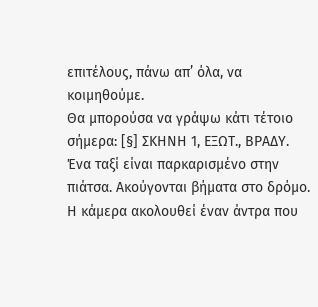επιτέλους, πάνω απ’ όλα, να κοιμηθούμε.
Θα μπορούσα να γράψω κάτι τέτοιο σήμερα: [§] ΣΚΗΝΗ 1, ΕΞΩΤ., ΒΡΑΔΥ. Ένα ταξί είναι παρκαρισμένο στην πιάτσα. Ακούγονται βήματα στο δρόμο. Η κάμερα ακολουθεί έναν άντρα που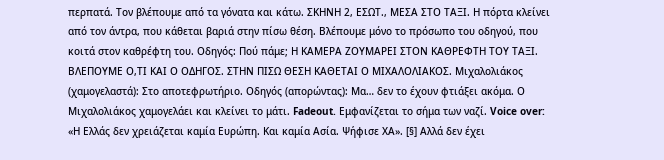περπατά. Τον βλέπουμε από τα γόνατα και κάτω. ΣΚΗΝΗ 2, ΕΣΩΤ., ΜΕΣΑ ΣΤΟ ΤΑΞΙ. Η πόρτα κλείνει από τον άντρα, που κάθεται βαριά στην πίσω θέση. Βλέπουμε μόνο το πρόσωπο του οδηγού, που κοιτά στον καθρέφτη του. Οδηγός: Πού πάμε; Η ΚΑΜΕΡΑ ΖΟΥΜΑΡΕΙ ΣΤΟΝ ΚΑΘΡΕΦΤΗ ΤΟΥ ΤΑΞΙ. ΒΛΕΠΟΥΜΕ Ο,ΤΙ ΚΑΙ Ο ΟΔΗΓΟΣ. ΣΤΗΝ ΠΙΣΩ ΘΕΣΗ ΚΑΘΕΤΑΙ Ο ΜΙΧΑΛΟΛΙΑΚΟΣ. Μιχαλολιάκος (χαμογελαστά): Στο αποτεφρωτήριο. Οδηγός (απορώντας): Μα… δεν το έχουν φτιάξει ακόμα. Ο Μιχαλολιάκος χαμογελάει και κλείνει το μάτι. Fadeout. Εμφανίζεται το σήμα των ναζί. Voice over: «Η Ελλάς δεν χρειάζεται καμία Ευρώπη. Και καμία Ασία. Ψήφισε ΧΑ». [§] Αλλά δεν έχει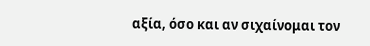αξία, όσο και αν σιχαίνομαι τον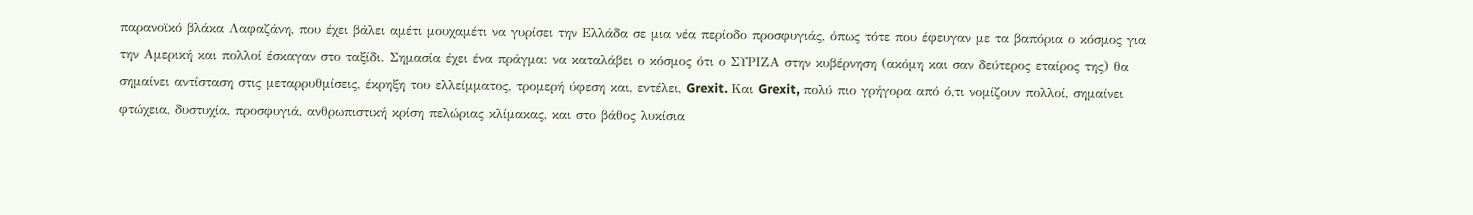παρανοϊκό βλάκα Λαφαζάνη, που έχει βάλει αμέτι μουχαμέτι να γυρίσει την Ελλάδα σε μια νέα περίοδο προσφυγιάς, όπως τότε που έφευγαν με τα βαπόρια ο κόσμος για την Αμερική και πολλοί έσκαγαν στο ταξίδι. Σημασία έχει ένα πράγμα: να καταλάβει ο κόσμος ότι ο ΣΥΡΙΖΑ στην κυβέρνηση (ακόμη και σαν δεύτερος εταίρος της) θα σημαίνει αντίσταση στις μεταρρυθμίσεις, έκρηξη του ελλείμματος, τρομερή ύφεση και, εντέλει, Grexit. Και Grexit, πολύ πιο γρήγορα από ό,τι νομίζουν πολλοί, σημαίνει φτώχεια, δυστυχία, προσφυγιά, ανθρωπιστική κρίση πελώριας κλίμακας, και στο βάθος λυκίσια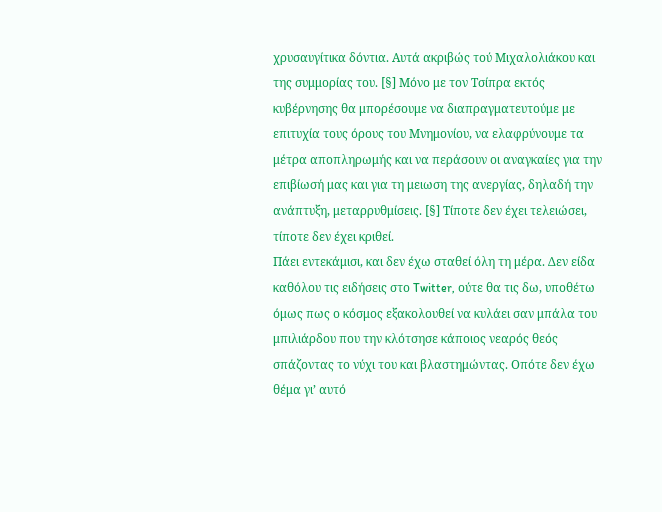χρυσαυγίτικα δόντια. Αυτά ακριβώς τού Μιχαλολιάκου και της συμμορίας του. [§] Μόνο με τον Τσίπρα εκτός κυβέρνησης θα μπορέσουμε να διαπραγματευτούμε με επιτυχία τους όρους του Μνημονίου, να ελαφρύνουμε τα μέτρα αποπληρωμής και να περάσουν οι αναγκαίες για την επιβίωσή μας και για τη μειωση της ανεργίας, δηλαδή την ανάπτυξη, μεταρρυθμίσεις. [§] Τίποτε δεν έχει τελειώσει, τίποτε δεν έχει κριθεί.
Πάει εντεκάμισι, και δεν έχω σταθεί όλη τη μέρα. Δεν είδα καθόλου τις ειδήσεις στο Twitter, ούτε θα τις δω, υποθέτω όμως πως ο κόσμος εξακολουθεί να κυλάει σαν μπάλα του μπιλιάρδου που την κλότσησε κάποιος νεαρός θεός σπάζοντας το νύχι του και βλαστημώντας. Οπότε δεν έχω θέμα γι’ αυτό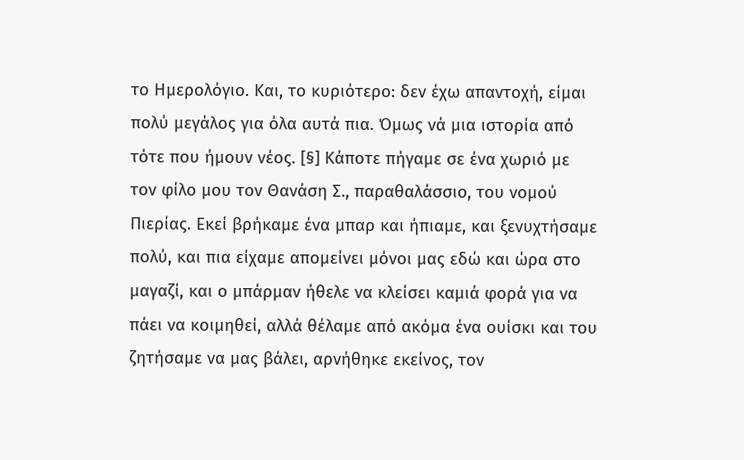το Ημερολόγιο. Και, το κυριότερο: δεν έχω απαντοχή, είμαι πολύ μεγάλος για όλα αυτά πια. Όμως νά μια ιστορία από τότε που ήμουν νέος. [§] Κάποτε πήγαμε σε ένα χωριό με τον φίλο μου τον Θανάση Σ., παραθαλάσσιο, του νομού Πιερίας. Εκεί βρήκαμε ένα μπαρ και ήπιαμε, και ξενυχτήσαμε πολύ, και πια είχαμε απομείνει μόνοι μας εδώ και ώρα στο μαγαζί, και ο μπάρμαν ήθελε να κλείσει καμιά φορά για να πάει να κοιμηθεί, αλλά θέλαμε από ακόμα ένα ουίσκι και του ζητήσαμε να μας βάλει, αρνήθηκε εκείνος, τον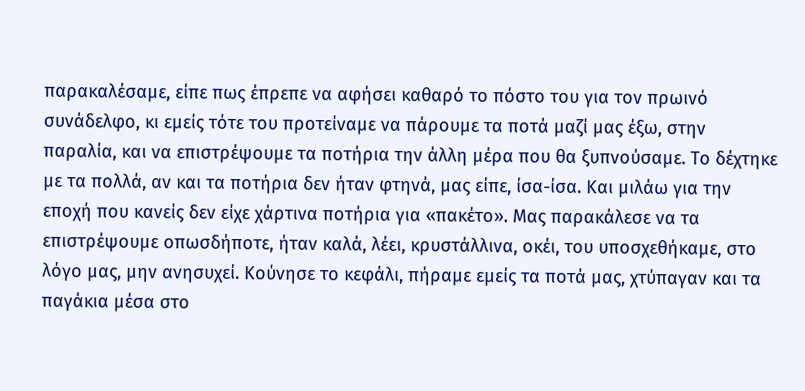παρακαλέσαμε, είπε πως έπρεπε να αφήσει καθαρό το πόστο του για τον πρωινό συνάδελφο, κι εμείς τότε του προτείναμε να πάρουμε τα ποτά μαζί μας έξω, στην παραλία, και να επιστρέψουμε τα ποτήρια την άλλη μέρα που θα ξυπνούσαμε. Το δέχτηκε με τα πολλά, αν και τα ποτήρια δεν ήταν φτηνά, μας είπε, ίσα-ίσα. Και μιλάω για την εποχή που κανείς δεν είχε χάρτινα ποτήρια για «πακέτο». Μας παρακάλεσε να τα επιστρέψουμε οπωσδήποτε, ήταν καλά, λέει, κρυστάλλινα, οκέι, του υποσχεθήκαμε, στο λόγο μας, μην ανησυχεί. Κούνησε το κεφάλι, πήραμε εμείς τα ποτά μας, χτύπαγαν και τα παγάκια μέσα στο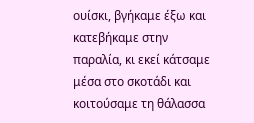ουίσκι, βγήκαμε έξω και κατεβήκαμε στην παραλία, κι εκεί κάτσαμε μέσα στο σκοτάδι και κοιτούσαμε τη θάλασσα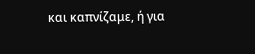και καπνίζαμε, ή για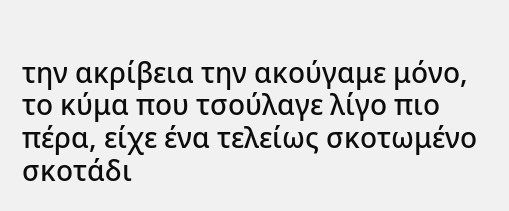την ακρίβεια την ακούγαμε μόνο, το κύμα που τσούλαγε λίγο πιο πέρα, είχε ένα τελείως σκοτωμένο σκοτάδι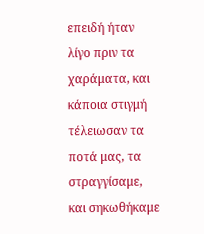επειδή ήταν λίγο πριν τα χαράματα, και κάποια στιγμή τέλειωσαν τα ποτά μας, τα στραγγίσαμε, και σηκωθήκαμε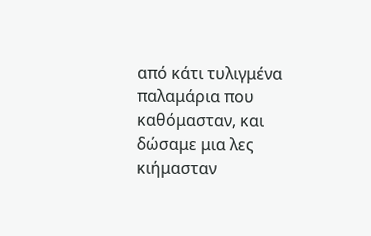από κάτι τυλιγμένα παλαμάρια που καθόμασταν, και δώσαμε μια λες κιήμασταν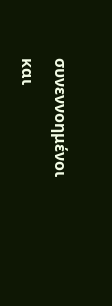συνεννοημένοι και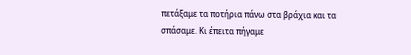πετάξαμε τα ποτήρια πάνω στα βράχια και τα σπάσαμε. Κι έπειτα πήγαμε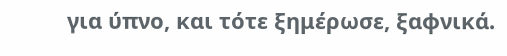για ύπνο, και τότε ξημέρωσε, ξαφνικά.